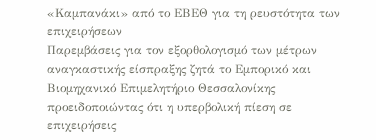«Καμπανάκι» από το ΕΒΕΘ για τη ρευστότητα των επιχειρήσεων
Παρεμβάσεις για τον εξορθολογισμό των μέτρων αναγκαστικής είσπραξης ζητά το Εμπορικό και Βιομηχανικό Επιμελητήριο Θεσσαλονίκης προειδοποιώντας ότι η υπερβολική πίεση σε επιχειρήσεις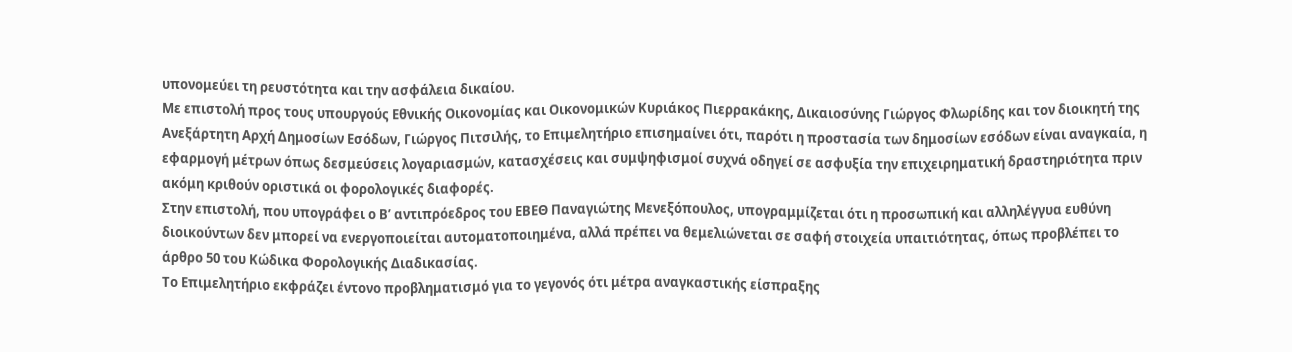υπονομεύει τη ρευστότητα και την ασφάλεια δικαίου.
Με επιστολή προς τους υπουργούς Εθνικής Οικονομίας και Οικονομικών Κυριάκος Πιερρακάκης, Δικαιοσύνης Γιώργος Φλωρίδης και τον διοικητή της Ανεξάρτητη Αρχή Δημοσίων Εσόδων, Γιώργος Πιτσιλής, το Επιμελητήριο επισημαίνει ότι, παρότι η προστασία των δημοσίων εσόδων είναι αναγκαία, η εφαρμογή μέτρων όπως δεσμεύσεις λογαριασμών, κατασχέσεις και συμψηφισμοί συχνά οδηγεί σε ασφυξία την επιχειρηματική δραστηριότητα πριν ακόμη κριθούν οριστικά οι φορολογικές διαφορές.
Στην επιστολή, που υπογράφει ο Β’ αντιπρόεδρος του ΕΒΕΘ Παναγιώτης Μενεξόπουλος, υπογραμμίζεται ότι η προσωπική και αλληλέγγυα ευθύνη διοικούντων δεν μπορεί να ενεργοποιείται αυτοματοποιημένα, αλλά πρέπει να θεμελιώνεται σε σαφή στοιχεία υπαιτιότητας, όπως προβλέπει το άρθρο 50 του Κώδικα Φορολογικής Διαδικασίας.
Το Επιμελητήριο εκφράζει έντονο προβληματισμό για το γεγονός ότι μέτρα αναγκαστικής είσπραξης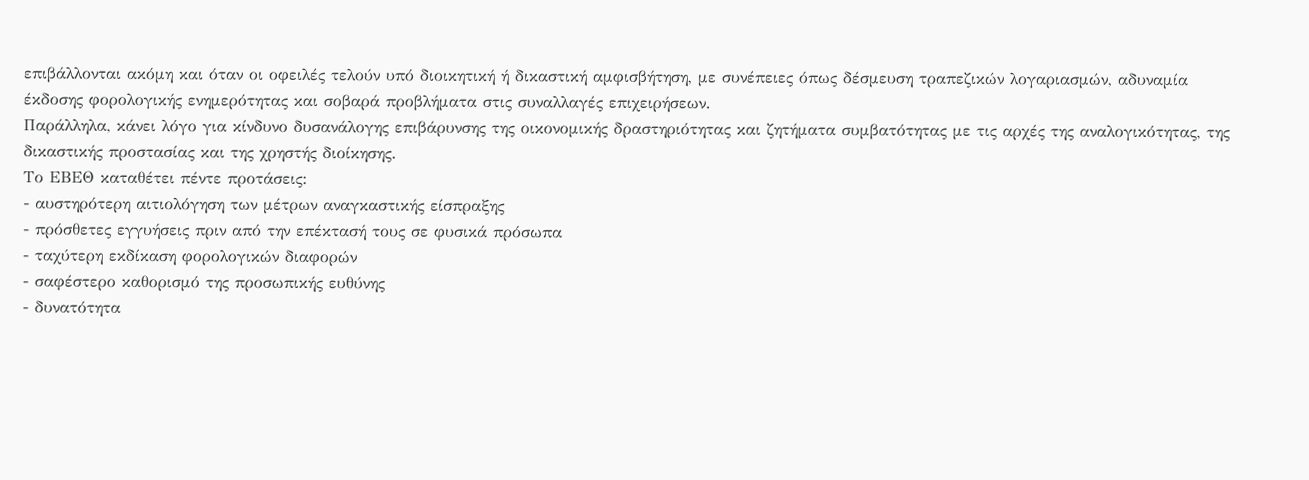επιβάλλονται ακόμη και όταν οι οφειλές τελούν υπό διοικητική ή δικαστική αμφισβήτηση, με συνέπειες όπως δέσμευση τραπεζικών λογαριασμών, αδυναμία έκδοσης φορολογικής ενημερότητας και σοβαρά προβλήματα στις συναλλαγές επιχειρήσεων.
Παράλληλα, κάνει λόγο για κίνδυνο δυσανάλογης επιβάρυνσης της οικονομικής δραστηριότητας και ζητήματα συμβατότητας με τις αρχές της αναλογικότητας, της δικαστικής προστασίας και της χρηστής διοίκησης.
Το ΕΒΕΘ καταθέτει πέντε προτάσεις:
- αυστηρότερη αιτιολόγηση των μέτρων αναγκαστικής είσπραξης
- πρόσθετες εγγυήσεις πριν από την επέκτασή τους σε φυσικά πρόσωπα
- ταχύτερη εκδίκαση φορολογικών διαφορών
- σαφέστερο καθορισμό της προσωπικής ευθύνης
- δυνατότητα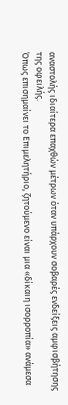αναστολής ιδιαίτερα επαχθών μέτρων όταν υπάρχουν σοβαρές ενδείξεις αμφισβήτησης της οφειλής.
Όπως επισημαίνει το Επιμελητήριο, ζητούμενο είναι μια «δίκαιη ισορροπία» ανάμεσα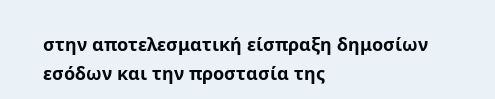στην αποτελεσματική είσπραξη δημοσίων εσόδων και την προστασία της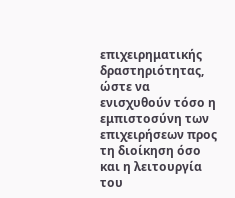επιχειρηματικής δραστηριότητας, ώστε να ενισχυθούν τόσο η εμπιστοσύνη των επιχειρήσεων προς τη διοίκηση όσο και η λειτουργία του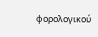φορολογικού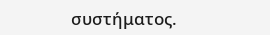συστήματος.